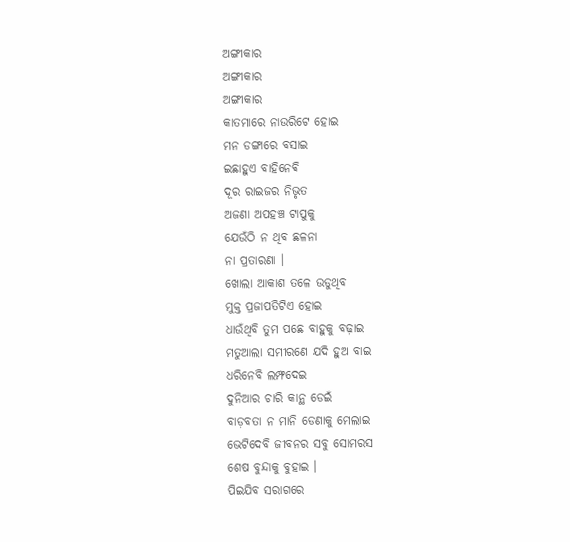ଅଙ୍ଗୀକାର
ଅଙ୍ଗୀକାର
ଅଙ୍ଗୀକାର
କାତମାରେ ନାଉରିଟେ ହୋଇ
ମନ ଡଙ୍ଗାରେ ବସାଇ
ଇଛାହୁଏ ବାହିନେଵି
ଦୂର ରାଇଜର ନିଭୃତ
ଅଜଣା ଅପହଞ୍ଚ ଟାପୁକୁ
ଯେଉଁଠି ନ ଥିବ ଛଳନା
ନା ପ୍ରତାରଣା ।
ଖୋଲା ଆକାଶ ତଳେ ଉଡୁଥିବ
ମୁକ୍ତ ପ୍ରଜାପତିଟିଏ ହୋଇ
ଧାଉଁଥିବି ତୁମ ପଛେ ବାହୁକୁ ବଢ଼ାଇ
ମତୁଆଲା ସମୀରଣେ ଯଦି ହୁଅ ବାଇ
ଧରିନେବି ଲମ୍ଫଦେଇ
ଦୁନିଆର ଚାରି କାନ୍ଥ ଡେଇଁ
ବାଡ଼ବତା ନ ମାନି ଡେଣାକୁ ମେଲାଇ
ଭେଟିଦେବି ଜୀବନର ସବୁ ସୋମରସ
ଶେଷ ବୁନ୍ଦାକୁ ବୁହାଇ ।
ପିଇଯିବ ସରାଗରେ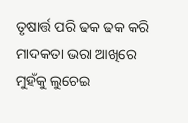ତୃଷାର୍ତ୍ତ ପରି ଢକ ଢକ କରି
ମାଦକତା ଭରା ଆଖିରେ ମୁହଁକୁ ଲୁଚେଇ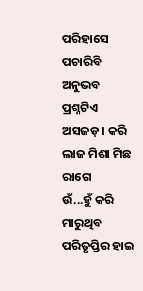ପରିହାସେ ପଚାରିବି ଅନୁଭବ
ପ୍ରଶ୍ନଟିଏ ଅସଜଡ଼। କରି
ଲାଜ ମିଶା ମିଛ ରାଗେ
ଉଁ...ହୁଁ କରି ମାରୁଥିବ ପରିତୃପ୍ତିର ହାଇ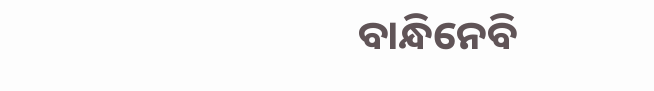ବାନ୍ଧିନେବି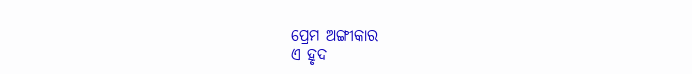ପ୍ରେମ ଅଙ୍ଗୀକାର
ଏ ହୃଦ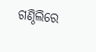ଗଣ୍ଠିଲିରେ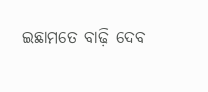ଇଛାମତେ ବାଢ଼ି ଦେବ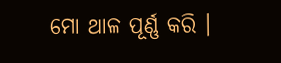ମୋ ଥାଳ ପୂର୍ଣ୍ଣ କରି ।